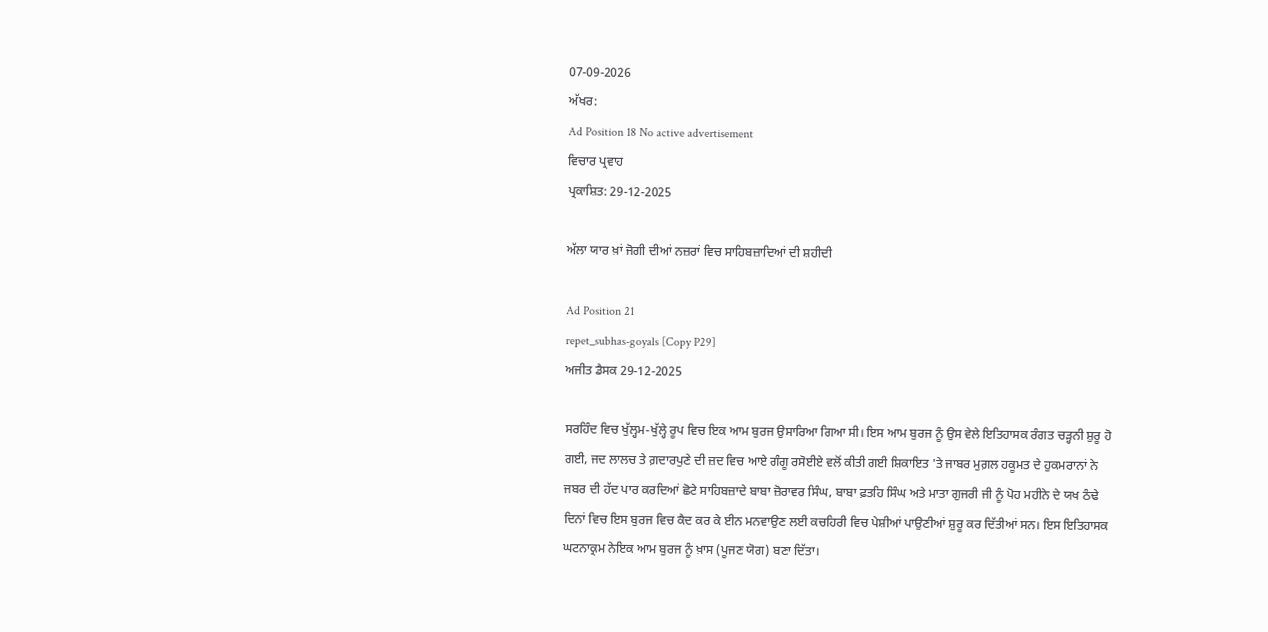07-09-2026
ਅੱਖਰ:
Ad Position 18 No active advertisement
ਵਿਚਾਰ ਪ੍ਰਵਾਹ
ਪ੍ਰਕਾਸ਼ਿਤ: 29-12-2025

ਅੱਲਾ ਯਾਰ ਖ਼ਾਂ ਜੋਗੀ ਦੀਆਂ ਨਜ਼ਰਾਂ ਵਿਚ ਸਾਹਿਬਜ਼ਾਦਿਆਂ ਦੀ ਸ਼ਹੀਦੀ

Ad Position 21
repet_subhas-goyals [Copy P29]
ਅਜੀਤ ਡੈਸਕ 29-12-2025

ਸਰਹਿੰਦ ਵਿਚ ਖੁੱਲ੍ਹਮ-ਖੁੱਲ੍ਹੇ ਰੂਪ ਵਿਚ ਇਕ ਆਮ ਬੁਰਜ ਉਸਾਰਿਆ ਗਿਆ ਸੀ। ਇਸ ਆਮ ਬੁਰਜ ਨੂੰ ਉਸ ਵੇਲੇ ਇਤਿਹਾਸਕ ਰੰਗਤ ਚੜ੍ਹਨੀ ਸ਼ੁਰੂ ਹੋ ਗਈ, ਜਦ ਲਾਲਚ ਤੇ ਗ਼ਦਾਰਪੁਣੇ ਦੀ ਜ਼ਦ ਵਿਚ ਆਏ ਗੰਗੂ ਰਸੋਈਏ ਵਲੋਂ ਕੀਤੀ ਗਈ ਸ਼ਿਕਾਇਤ 'ਤੇ ਜਾਬਰ ਮੁਗ਼ਲ ਹਕੂਮਤ ਦੇ ਹੁਕਮਰਾਨਾਂ ਨੇ ਜਬਰ ਦੀ ਹੱਦ ਪਾਰ ਕਰਦਿਆਂ ਛੋਟੇ ਸਾਹਿਬਜ਼ਾਦੇ ਬਾਬਾ ਜ਼ੋਰਾਵਰ ਸਿੰਘ, ਬਾਬਾ ਫ਼ਤਹਿ ਸਿੰਘ ਅਤੇ ਮਾਤਾ ਗੁਜਰੀ ਜੀ ਨੂੰ ਪੋਹ ਮਹੀਨੇ ਦੇ ਯਖ ਠੰਢੇ ਦਿਨਾਂ ਵਿਚ ਇਸ ਬੁਰਜ ਵਿਚ ਕੈਦ ਕਰ ਕੇ ਈਨ ਮਨਵਾਉਣ ਲਈ ਕਚਹਿਰੀ ਵਿਚ ਪੇਸ਼ੀਆਂ ਪਾਉਣੀਆਂ ਸ਼ੁਰੂ ਕਰ ਦਿੱਤੀਆਂ ਸਨ। ਇਸ ਇਤਿਹਾਸਕ ਘਟਨਾਕ੍ਰਮ ਨੇਇਕ ਆਮ ਬੁਰਜ ਨੂੰ ਖ਼ਾਸ (ਪੂਜਣ ਯੋਗ) ਬਣਾ ਦਿੱਤਾ।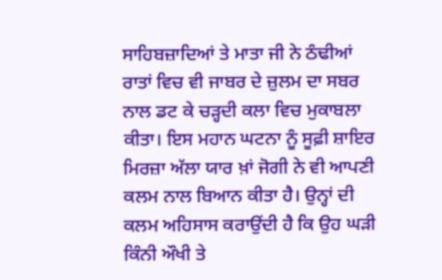ਸਾਹਿਬਜ਼ਾਦਿਆਂ ਤੇ ਮਾਤਾ ਜੀ ਨੇ ਠੰਢੀਆਂ ਰਾਤਾਂ ਵਿਚ ਵੀ ਜਾਬਰ ਦੇ ਜ਼ੁਲਮ ਦਾ ਸਬਰ ਨਾਲ ਡਟ ਕੇ ਚੜ੍ਹਦੀ ਕਲਾ ਵਿਚ ਮੁਕਾਬਲਾ ਕੀਤਾ। ਇਸ ਮਹਾਨ ਘਟਨਾ ਨੂੰ ਸੂਫ਼ੀ ਸ਼ਾਇਰ ਮਿਰਜ਼ਾ ਅੱਲਾ ਯਾਰ ਖ਼ਾਂ ਜੋਗੀ ਨੇ ਵੀ ਆਪਣੀ ਕਲਮ ਨਾਲ ਬਿਆਨ ਕੀਤਾ ਹੈ। ਉਨ੍ਹਾਂ ਦੀ ਕਲਮ ਅਹਿਸਾਸ ਕਰਾਉਂਦੀ ਹੈ ਕਿ ਉਹ ਘੜੀ ਕਿੰਨੀ ਔਖੀ ਤੇ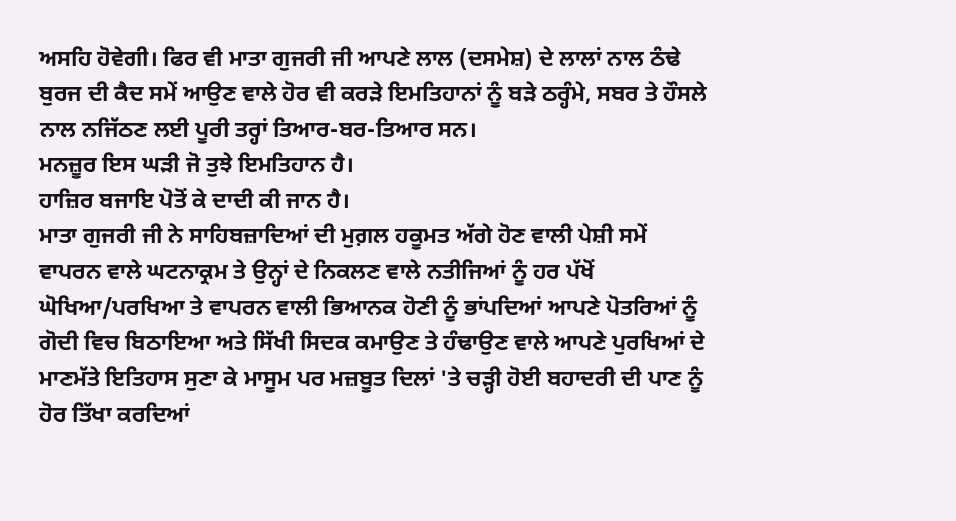ਅਸਹਿ ਹੋਵੇਗੀ। ਫਿਰ ਵੀ ਮਾਤਾ ਗੁਜਰੀ ਜੀ ਆਪਣੇ ਲਾਲ (ਦਸਮੇਸ਼) ਦੇ ਲਾਲਾਂ ਨਾਲ ਠੰਢੇ ਬੁਰਜ ਦੀ ਕੈਦ ਸਮੇਂ ਆਉਣ ਵਾਲੇ ਹੋਰ ਵੀ ਕਰੜੇ ਇਮਤਿਹਾਨਾਂ ਨੂੰ ਬੜੇ ਠਰ੍ਹੰਮੇ, ਸਬਰ ਤੇ ਹੌਸਲੇ ਨਾਲ ਨਜਿੱਠਣ ਲਈ ਪੂਰੀ ਤਰ੍ਹਾਂ ਤਿਆਰ-ਬਰ-ਤਿਆਰ ਸਨ।
ਮਨਜ਼ੂਰ ਇਸ ਘੜੀ ਜੋ ਤੁਝੇ ਇਮਤਿਹਾਨ ਹੈ।
ਹਾਜ਼ਿਰ ਬਜਾਇ ਪੋਤੋਂ ਕੇ ਦਾਦੀ ਕੀ ਜਾਨ ਹੈ।
ਮਾਤਾ ਗੁਜਰੀ ਜੀ ਨੇ ਸਾਹਿਬਜ਼ਾਦਿਆਂ ਦੀ ਮੁਗ਼ਲ ਹਕੂਮਤ ਅੱਗੇ ਹੋਣ ਵਾਲੀ ਪੇਸ਼ੀ ਸਮੇਂ ਵਾਪਰਨ ਵਾਲੇ ਘਟਨਾਕ੍ਰਮ ਤੇ ਉਨ੍ਹਾਂ ਦੇ ਨਿਕਲਣ ਵਾਲੇ ਨਤੀਜਿਆਂ ਨੂੰ ਹਰ ਪੱਖੋਂ ਘੋਖਿਆ/ਪਰਖਿਆ ਤੇ ਵਾਪਰਨ ਵਾਲੀ ਭਿਆਨਕ ਹੋਣੀ ਨੂੰ ਭਾਂਪਦਿਆਂ ਆਪਣੇ ਪੋਤਰਿਆਂ ਨੂੰ ਗੋਦੀ ਵਿਚ ਬਿਠਾਇਆ ਅਤੇ ਸਿੱਖੀ ਸਿਦਕ ਕਮਾਉਣ ਤੇ ਹੰਢਾਉਣ ਵਾਲੇ ਆਪਣੇ ਪੁਰਖਿਆਂ ਦੇ ਮਾਣਮੱਤੇ ਇਤਿਹਾਸ ਸੁਣਾ ਕੇ ਮਾਸੂਮ ਪਰ ਮਜ਼ਬੂਤ ਦਿਲਾਂ 'ਤੇ ਚੜ੍ਹੀ ਹੋਈ ਬਹਾਦਰੀ ਦੀ ਪਾਣ ਨੂੰ ਹੋਰ ਤਿੱਖਾ ਕਰਦਿਆਂ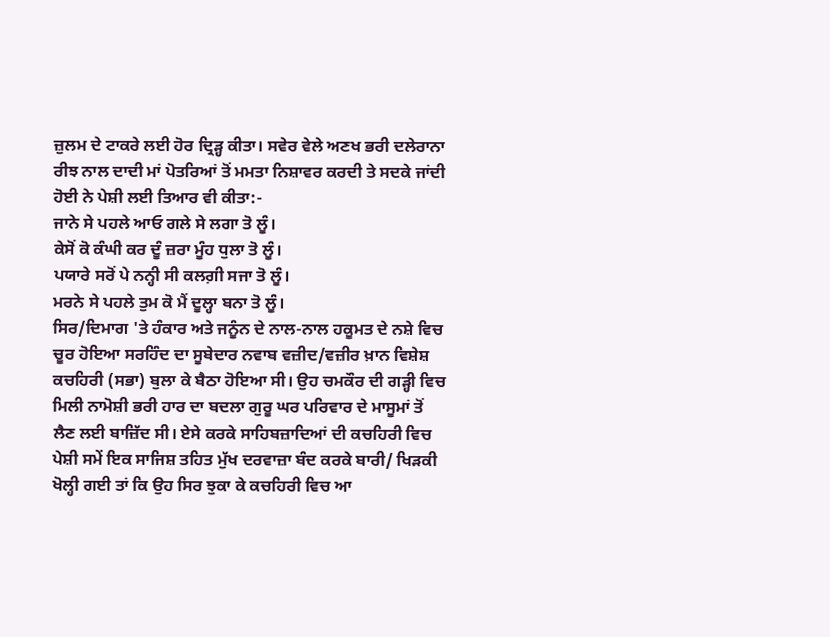ਜ਼ੁਲਮ ਦੇ ਟਾਕਰੇ ਲਈ ਹੋਰ ਦ੍ਰਿੜ੍ਹ ਕੀਤਾ। ਸਵੇਰ ਵੇਲੇ ਅਣਖ ਭਰੀ ਦਲੇਰਾਨਾ ਰੀਝ ਨਾਲ ਦਾਦੀ ਮਾਂ ਪੋਤਰਿਆਂ ਤੋਂ ਮਮਤਾ ਨਿਸ਼ਾਵਰ ਕਰਦੀ ਤੇ ਸਦਕੇ ਜਾਂਦੀ ਹੋਈ ਨੇ ਪੇਸ਼ੀ ਲਈ ਤਿਆਰ ਵੀ ਕੀਤਾ:-
ਜਾਨੇ ਸੇ ਪਹਲੇ ਆਓ ਗਲੇ ਸੇ ਲਗਾ ਤੋ ਲੂੰ।
ਕੇਸੋਂ ਕੋ ਕੰਘੀ ਕਰ ਦੂੰ ਜ਼ਰਾ ਮੂੰਹ ਧੁਲਾ ਤੋ ਲੂੰ।
ਪਯਾਰੇ ਸਰੋਂ ਪੇ ਨਨ੍ਹੀ ਸੀ ਕਲਗ਼ੀ ਸਜਾ ਤੋ ਲੂੰ।
ਮਰਨੇ ਸੇ ਪਹਲੇ ਤੁਮ ਕੋ ਮੈਂ ਦੂਲ੍ਹਾ ਬਨਾ ਤੋ ਲੂੰ।
ਸਿਰ/ਦਿਮਾਗ 'ਤੇ ਹੰਕਾਰ ਅਤੇ ਜਨੂੰਨ ਦੇ ਨਾਲ-ਨਾਲ ਹਕੂਮਤ ਦੇ ਨਸ਼ੇ ਵਿਚ ਚੂਰ ਹੋਇਆ ਸਰਹਿੰਦ ਦਾ ਸੂਬੇਦਾਰ ਨਵਾਬ ਵਜ਼ੀਦ/ਵਜ਼ੀਰ ਖ਼ਾਨ ਵਿਸ਼ੇਸ਼ ਕਚਹਿਰੀ (ਸਭਾ) ਬੁਲਾ ਕੇ ਬੈਠਾ ਹੋਇਆ ਸੀ। ਉਹ ਚਮਕੌਰ ਦੀ ਗੜ੍ਹੀ ਵਿਚ ਮਿਲੀ ਨਾਮੋਸ਼ੀ ਭਰੀ ਹਾਰ ਦਾ ਬਦਲਾ ਗੁਰੂ ਘਰ ਪਰਿਵਾਰ ਦੇ ਮਾਸੂਮਾਂ ਤੋਂ ਲੈਣ ਲਈ ਬਾਜ਼ਿੱਦ ਸੀ। ਏਸੇ ਕਰਕੇ ਸਾਹਿਬਜ਼ਾਦਿਆਂ ਦੀ ਕਚਹਿਰੀ ਵਿਚ ਪੇਸ਼ੀ ਸਮੇਂ ਇਕ ਸਾਜਿਸ਼ ਤਹਿਤ ਮੁੱਖ ਦਰਵਾਜ਼ਾ ਬੰਦ ਕਰਕੇ ਬਾਰੀ/ ਖਿੜਕੀ ਖੋਲ੍ਹੀ ਗਈ ਤਾਂ ਕਿ ਉਹ ਸਿਰ ਝੁਕਾ ਕੇ ਕਚਹਿਰੀ ਵਿਚ ਆ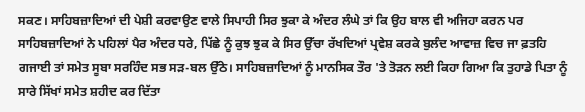ਸਕਣ। ਸਾਹਿਬਜ਼ਾਦਿਆਂ ਦੀ ਪੇਸ਼ੀ ਕਰਵਾਉਣ ਵਾਲੇ ਸਿਪਾਹੀ ਸਿਰ ਝੁਕਾ ਕੇ ਅੰਦਰ ਲੰਘੇ ਤਾਂ ਕਿ ਉਹ ਬਾਲ ਵੀ ਅਜਿਹਾ ਕਰਨ ਪਰ ਸਾਹਿਬਜ਼ਾਦਿਆਂ ਨੇ ਪਹਿਲਾਂ ਪੈਰ ਅੰਦਰ ਧਰੇ, ਪਿੱਛੇ ਨੂੰ ਕੁਝ ਝੁਕ ਕੇ ਸਿਰ ਉੱਚਾ ਰੱਖਦਿਆਂ ਪ੍ਰਵੇਸ਼ ਕਰਕੇ ਬੁਲੰਦ ਆਵਾਜ਼ ਵਿਚ ਜਾ ਫ਼ਤਹਿ ਗਜਾਈ ਤਾਂ ਸਮੇਤ ਸੂਬਾ ਸਰਹਿੰਦ ਸਭ ਸੜ-ਬਲ ਉੱਠੇ। ਸਾਹਿਬਜ਼ਾਦਿਆਂ ਨੂੰ ਮਾਨਸਿਕ ਤੌਰ 'ਤੇ ਤੋੜਨ ਲਈ ਕਿਹਾ ਗਿਆ ਕਿ ਤੁਹਾਡੇ ਪਿਤਾ ਨੂੰ ਸਾਰੇ ਸਿੱਖਾਂ ਸਮੇਤ ਸ਼ਹੀਦ ਕਰ ਦਿੱਤਾ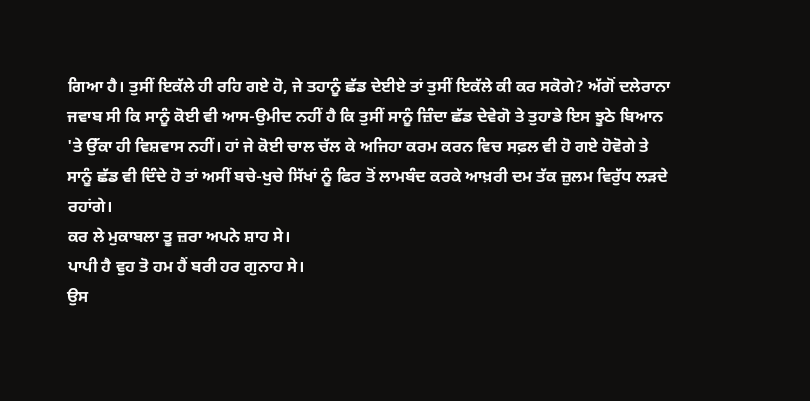ਗਿਆ ਹੈ। ਤੁਸੀਂ ਇਕੱਲੇ ਹੀ ਰਹਿ ਗਏ ਹੋ, ਜੇ ਤਹਾਨੂੰ ਛੱਡ ਦੇਈਏ ਤਾਂ ਤੁਸੀਂ ਇਕੱਲੇ ਕੀ ਕਰ ਸਕੋਗੇ? ਅੱਗੋਂ ਦਲੇਰਾਨਾ ਜਵਾਬ ਸੀ ਕਿ ਸਾਨੂੰ ਕੋਈ ਵੀ ਆਸ-ਉਮੀਦ ਨਹੀਂ ਹੈ ਕਿ ਤੁਸੀਂ ਸਾਨੂੰ ਜ਼ਿੰਦਾ ਛੱਡ ਦੇਵੇਗੋ ਤੇ ਤੁਹਾਡੇ ਇਸ ਝੂਠੇ ਬਿਆਨ 'ਤੇ ਉੱਕਾ ਹੀ ਵਿਸ਼ਵਾਸ ਨਹੀਂ। ਹਾਂ ਜੇ ਕੋਈ ਚਾਲ ਚੱਲ ਕੇ ਅਜਿਹਾ ਕਰਮ ਕਰਨ ਵਿਚ ਸਫ਼ਲ ਵੀ ਹੋ ਗਏ ਹੋਵੋਗੇ ਤੇ ਸਾਨੂੰ ਛੱਡ ਵੀ ਦਿੰਦੇ ਹੋ ਤਾਂ ਅਸੀਂ ਬਚੇ-ਖੁਚੇ ਸਿੱਖਾਂ ਨੂੰ ਫਿਰ ਤੋਂ ਲਾਮਬੰਦ ਕਰਕੇ ਆਖ਼ਰੀ ਦਮ ਤੱਕ ਜ਼ੁਲਮ ਵਿਰੁੱਧ ਲੜਦੇ ਰਹਾਂਗੇ।
ਕਰ ਲੇ ਮੁਕਾਬਲਾ ਤੂ ਜ਼ਰਾ ਅਪਨੇ ਸ਼ਾਹ ਸੇ।
ਪਾਪੀ ਹੈ ਵੁਹ ਤੋ ਹਮ ਹੈਂ ਬਰੀ ਹਰ ਗੁਨਾਹ ਸੇ।
ਉਸ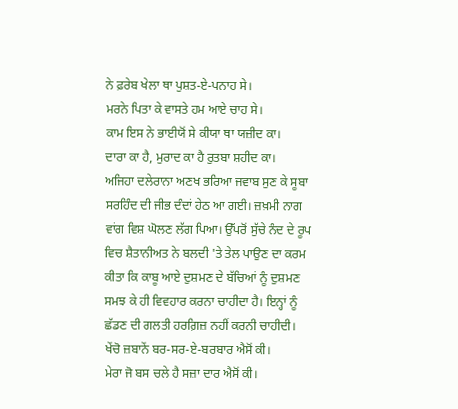ਨੇ ਫ਼ਰੇਬ ਖੇਲਾ ਥਾ ਪੁਸ਼ਤ-ਏ-ਪਨਾਹ ਸੇ।
ਮਰਨੇ ਪਿਤਾ ਕੇ ਵਾਸਤੇ ਹਮ ਆਏ ਚਾਹ ਸੇ।
ਕਾਮ ਇਸ ਨੇ ਭਾਈਯੋਂ ਸੇ ਕੀਯਾ ਥਾ ਯਜ਼ੀਦ ਕਾ।
ਦਾਰਾ ਕਾ ਹੈ, ਮੁਰਾਦ ਕਾ ਹੈ ਰੁਤਬਾ ਸ਼ਹੀਦ ਕਾ।
ਅਜਿਹਾ ਦਲੇਰਾਨਾ ਅਣਖ ਭਰਿਆ ਜਵਾਬ ਸੁਣ ਕੇ ਸੂਬਾ ਸਰਹਿੰਦ ਦੀ ਜੀਭ ਦੰਦਾਂ ਹੇਠ ਆ ਗਈ। ਜ਼ਖ਼ਮੀ ਨਾਗ ਵਾਂਗ ਵਿਸ਼ ਘੋਲਣ ਲੱਗ ਪਿਆ। ਉੱਪਰੋਂ ਸੁੱਚੇ ਨੰਦ ਦੇ ਰੂਪ ਵਿਚ ਸ਼ੈਤਾਨੀਅਤ ਨੇ ਬਲਦੀ 'ਤੇ ਤੇਲ ਪਾਉਣ ਦਾ ਕਰਮ ਕੀਤਾ ਕਿ ਕਾਬੂ ਆਏ ਦੁਸ਼ਮਣ ਦੇ ਬੱਚਿਆਂ ਨੂੰ ਦੁਸ਼ਮਣ ਸਮਝ ਕੇ ਹੀ ਵਿਵਹਾਰ ਕਰਨਾ ਚਾਹੀਦਾ ਹੈ। ਇਨ੍ਹਾਂ ਨੂੰ ਛੱਡਣ ਦੀ ਗਲਤੀ ਹਰਗ਼ਿਜ਼ ਨਹੀਂ ਕਰਨੀ ਚਾਹੀਦੀ।
ਖੇਂਚੋ ਜ਼ਬਾਨੇਂ ਬਰ-ਸਰ-ਏ-ਬਰਬਾਰ ਐਸੋਂ ਕੀ।
ਮੇਰਾ ਜੋ ਬਸ ਚਲੇ ਹੈ ਸਜ਼ਾ ਦਾਰ ਐਸੋਂ ਕੀ।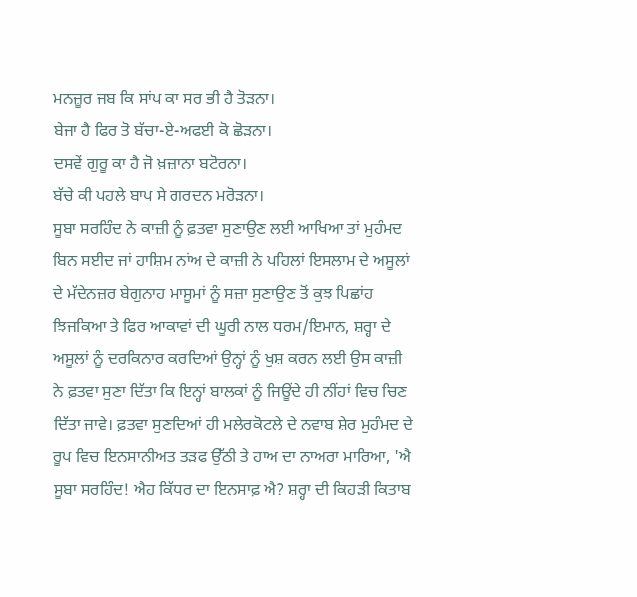ਮਨਜ਼ੂਰ ਜਬ ਕਿ ਸਾਂਪ ਕਾ ਸਰ ਭੀ ਹੈ ਤੋੜਨਾ।
ਬੇਜਾ ਹੈ ਫਿਰ ਤੋ ਬੱਚਾ-ਏ-ਅਫਈ ਕੋ ਛੋੜਨਾ।
ਦਸਵੇਂ ਗੁਰੂ ਕਾ ਹੈ ਜੋ ਖ਼ਜ਼ਾਨਾ ਬਟੋਰਨਾ।
ਬੱਚੇ ਕੀ ਪਹਲੇ ਬਾਪ ਸੇ ਗਰਦਨ ਮਰੋੜਨਾ।
ਸੂਬਾ ਸਰਹਿੰਦ ਨੇ ਕਾਜ਼ੀ ਨੂੰ ਫ਼ਤਵਾ ਸੁਣਾਉਣ ਲਈ ਆਖਿਆ ਤਾਂ ਮੁਹੰਮਦ ਬਿਨ ਸਈਦ ਜਾਂ ਹਾਸ਼ਿਮ ਨਾਂਅ ਦੇ ਕਾਜ਼ੀ ਨੇ ਪਹਿਲਾਂ ਇਸਲਾਮ ਦੇ ਅਸੂਲਾਂ ਦੇ ਮੱਦੇਨਜ਼ਰ ਬੇਗੁਨਾਹ ਮਾਸੂਮਾਂ ਨੂੰ ਸਜ਼ਾ ਸੁਣਾਉਣ ਤੋਂ ਕੁਝ ਪਿਛਾਂਹ ਝਿਜਕਿਆ ਤੇ ਫਿਰ ਆਕਾਵਾਂ ਦੀ ਘੂਰੀ ਨਾਲ ਧਰਮ/ਇਮਾਨ, ਸ਼ਰ੍ਹਾ ਦੇ ਅਸੂਲਾਂ ਨੂੰ ਦਰਕਿਨਾਰ ਕਰਦਿਆਂ ਉਨ੍ਹਾਂ ਨੂੰ ਖੁਸ਼ ਕਰਨ ਲਈ ਉਸ ਕਾਜ਼ੀ ਨੇ ਫ਼ਤਵਾ ਸੁਣਾ ਦਿੱਤਾ ਕਿ ਇਨ੍ਹਾਂ ਬਾਲਕਾਂ ਨੂੰ ਜਿਊਂਦੇ ਹੀ ਨੀਂਹਾਂ ਵਿਚ ਚਿਣ ਦਿੱਤਾ ਜਾਵੇ। ਫ਼ਤਵਾ ਸੁਣਦਿਆਂ ਹੀ ਮਲੇਰਕੋਟਲੇ ਦੇ ਨਵਾਬ ਸ਼ੇਰ ਮੁਹੰਮਦ ਦੇ ਰੂਪ ਵਿਚ ਇਨਸਾਨੀਅਤ ਤੜਫ ਉੱਠੀ ਤੇ ਹਾਅ ਦਾ ਨਾਅਰਾ ਮਾਰਿਆ, 'ਐ ਸੂਬਾ ਸਰਹਿੰਦ! ਐਹ ਕਿੱਧਰ ਦਾ ਇਨਸਾਫ਼ ਐ? ਸ਼ਰ੍ਹਾ ਦੀ ਕਿਹੜੀ ਕਿਤਾਬ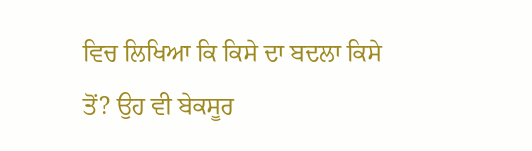ਵਿਚ ਲਿਖਿਆ ਕਿ ਕਿਸੇ ਦਾ ਬਦਲਾ ਕਿਸੇ ਤੋਂ? ਉਹ ਵੀ ਬੇਕਸੂਰ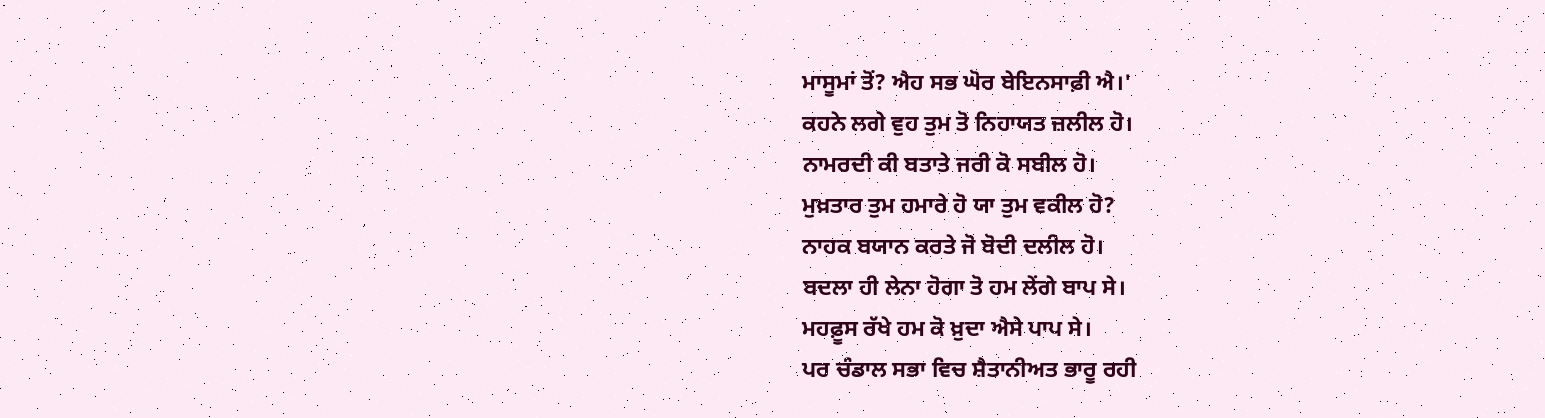ਮਾਸੂਮਾਂ ਤੋਂ? ਐਹ ਸਭ ਘੋਰ ਬੇਇਨਸਾਫ਼ੀ ਐ।'
ਕਹਨੇ ਲਗੇ ਵੁਹ ਤੁਮ ਤੋ ਨਿਹਾਯਤ ਜ਼ਲੀਲ ਹੋ।
ਨਾਮਰਦੀ ਕੀ ਬਤਾਤੇ ਜਰੀ ਕੋ ਸਬੀਲ ਹੋ।
ਮੁਖ਼ਤਾਰ ਤੁਮ ਹਮਾਰੇ ਹੋ ਯਾ ਤੁਮ ਵਕੀਲ ਹੋ?
ਨਾਹਕ ਬਯਾਨ ਕਰਤੇ ਜੋ ਬੋਦੀ ਦਲੀਲ ਹੋ।
ਬਦਲਾ ਹੀ ਲੇਨਾ ਹੋਗਾ ਤੋ ਹਮ ਲੇਂਗੇ ਬਾਪ ਸੇ।
ਮਹਫ਼ੂਸ ਰੱਖੇ ਹਮ ਕੋ ਖ਼ੁਦਾ ਐਸੇ ਪਾਪ ਸੇ।
ਪਰ ਚੰਡਾਲ ਸਭਾ ਵਿਚ ਸ਼ੈਤਾਨੀਅਤ ਭਾਰੂ ਰਹੀ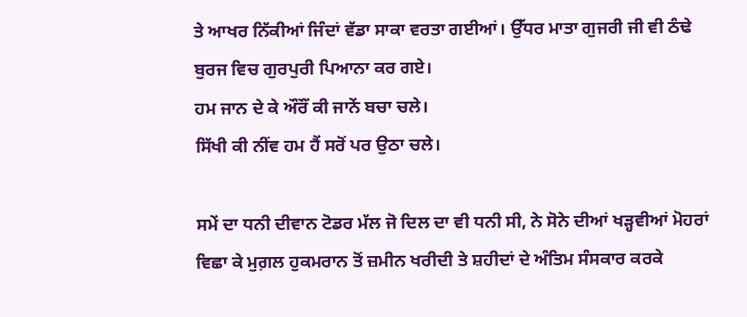ਤੇ ਆਖਰ ਨਿੱਕੀਆਂ ਜਿੰਦਾਂ ਵੱਡਾ ਸਾਕਾ ਵਰਤਾ ਗਈਆਂ। ਉੱਧਰ ਮਾਤਾ ਗੁਜਰੀ ਜੀ ਵੀ ਠੰਢੇ ਬੁਰਜ ਵਿਚ ਗੁਰਪੁਰੀ ਪਿਆਨਾ ਕਰ ਗਏ।
ਹਮ ਜਾਨ ਦੇ ਕੇ ਔਰੌਂ ਕੀ ਜਾਨੇਂ ਬਚਾ ਚਲੇ।
ਸਿੱਖੀ ਕੀ ਨੀਂਵ ਹਮ ਹੈਂ ਸਰੋਂ ਪਰ ਉਠਾ ਚਲੇ।

ਸਮੇਂ ਦਾ ਧਨੀ ਦੀਵਾਨ ਟੋਡਰ ਮੱਲ ਜੋ ਦਿਲ ਦਾ ਵੀ ਧਨੀ ਸੀ, ਨੇ ਸੋਨੇ ਦੀਆਂ ਖੜ੍ਹਵੀਆਂ ਮੋਹਰਾਂ ਵਿਛਾ ਕੇ ਮੁਗ਼ਲ ਹੁਕਮਰਾਨ ਤੋਂ ਜ਼ਮੀਨ ਖਰੀਦੀ ਤੇ ਸ਼ਹੀਦਾਂ ਦੇ ਅੰਤਿਮ ਸੰਸਕਾਰ ਕਰਕੇ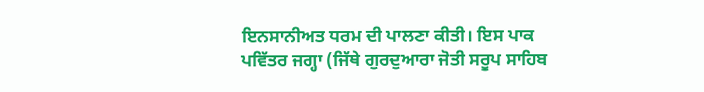ਇਨਸਾਨੀਅਤ ਧਰਮ ਦੀ ਪਾਲਣਾ ਕੀਤੀ। ਇਸ ਪਾਕ ਪਵਿੱਤਰ ਜਗ੍ਹਾ (ਜਿੱਥੇ ਗੁਰਦੁਆਰਾ ਜੋਤੀ ਸਰੂਪ ਸਾਹਿਬ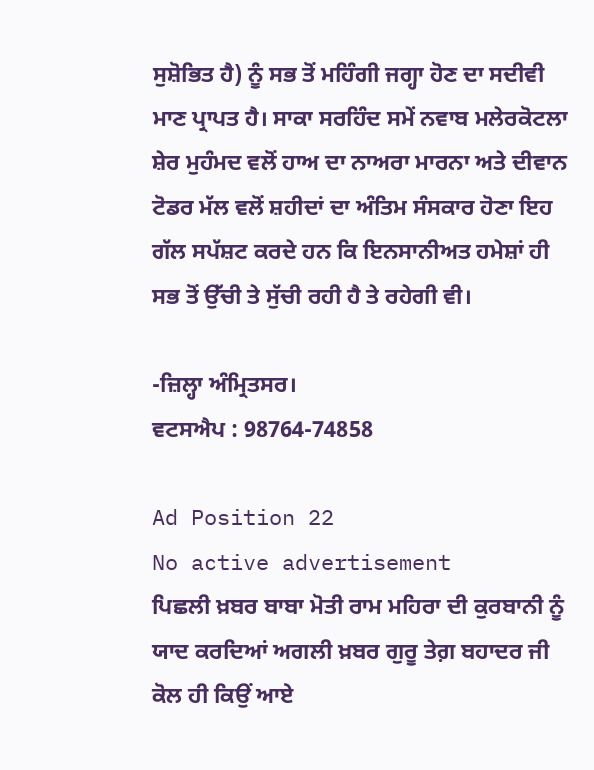ਸੁਸ਼ੋਭਿਤ ਹੈ) ਨੂੰ ਸਭ ਤੋਂ ਮਹਿੰਗੀ ਜਗ੍ਹਾ ਹੋਣ ਦਾ ਸਦੀਵੀ ਮਾਣ ਪ੍ਰਾਪਤ ਹੈ। ਸਾਕਾ ਸਰਹਿੰਦ ਸਮੇਂ ਨਵਾਬ ਮਲੇਰਕੋਟਲਾ ਸ਼ੇਰ ਮੁਹੰਮਦ ਵਲੋਂ ਹਾਅ ਦਾ ਨਾਅਰਾ ਮਾਰਨਾ ਅਤੇ ਦੀਵਾਨ ਟੋਡਰ ਮੱਲ ਵਲੋਂ ਸ਼ਹੀਦਾਂ ਦਾ ਅੰਤਿਮ ਸੰਸਕਾਰ ਹੋਣਾ ਇਹ ਗੱਲ ਸਪੱਸ਼ਟ ਕਰਦੇ ਹਨ ਕਿ ਇਨਸਾਨੀਅਤ ਹਮੇਸ਼ਾਂ ਹੀ ਸਭ ਤੋਂ ਉੱਚੀ ਤੇ ਸੁੱਚੀ ਰਹੀ ਹੈ ਤੇ ਰਹੇਗੀ ਵੀ।

-ਜ਼ਿਲ੍ਹਾ ਅੰਮ੍ਰਿਤਸਰ।
ਵਟਸਐਪ : 98764-74858

Ad Position 22
No active advertisement
ਪਿਛਲੀ ਖ਼ਬਰ ਬਾਬਾ ਮੋਤੀ ਰਾਮ ਮਹਿਰਾ ਦੀ ਕੁਰਬਾਨੀ ਨੂੰ ਯਾਦ ਕਰਦਿਆਂ ਅਗਲੀ ਖ਼ਬਰ ਗੁਰੂ ਤੇਗ਼ ਬਹਾਦਰ ਜੀ ਕੋਲ ਹੀ ਕਿਉਂ ਆਏ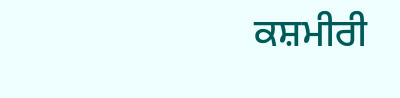ਕਸ਼ਮੀਰੀ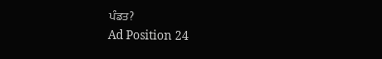ਪੰਡਤ?
Ad Position 24